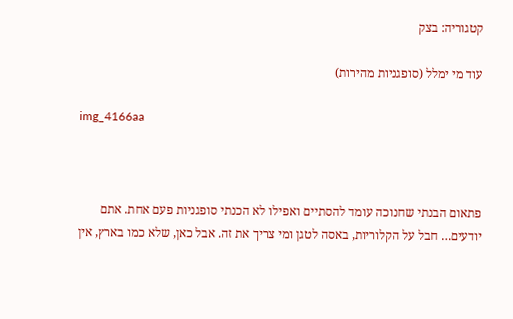קטגוריה: בצק

עוד מי ימלל (סופגניות מהירות)

img_4166aa



פתאום הבנתי שחנוכה עומד להסתיים ואפילו לא הכנתי סופגניות פעם אחת. אתם יודעים… חבל על הקלוריות, באסה לטגן ומי צריך את זה. אבל כאן, שלא כמו בארץ, אין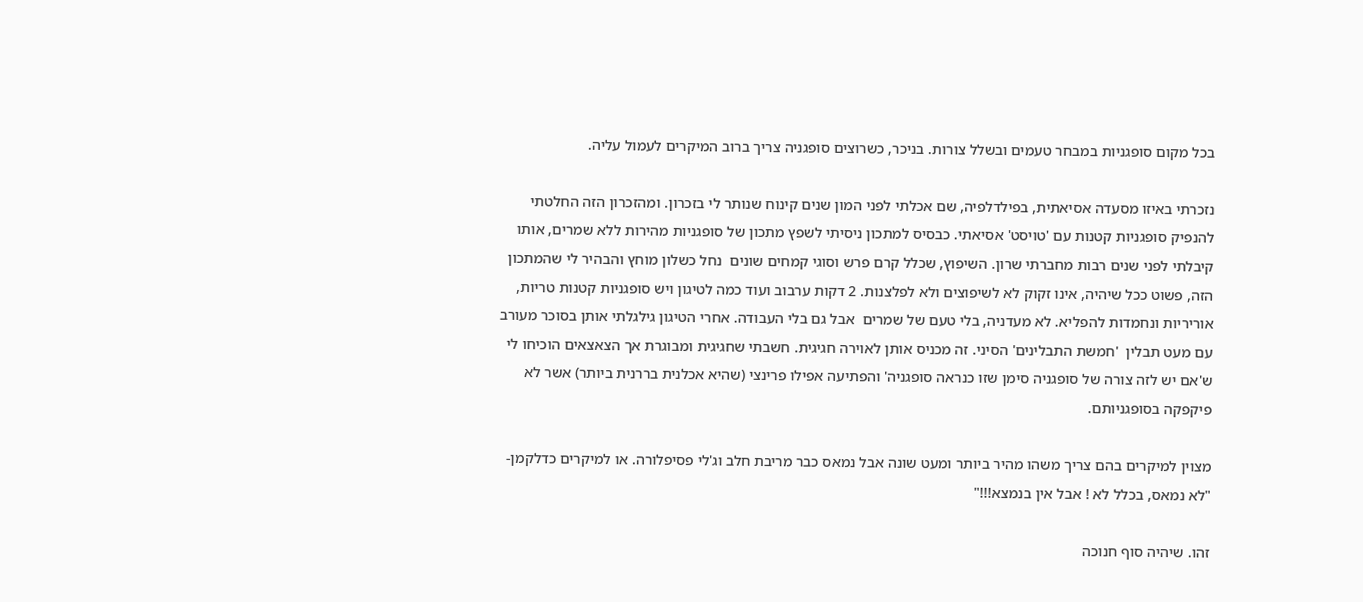בכל מקום סופגניות במבחר טעמים ובשלל צורות. בניכר, כשרוצים סופגניה צריך ברוב המיקרים לעמול עליה.

נזכרתי באיזו מסעדה אסיאתית, בפילדלפיה, שם אכלתי לפני המון שנים קינוח שנותר לי בזכרון. ומהזכרון הזה החלטתי להנפיק סופגניות קטנות עם 'טויסט' אסיאתי. כבסיס למתכון ניסיתי לשפץ מתכון של סופגניות מהירות ללא שמרים, אותו קיבלתי לפני שנים רבות מחברתי שרון. השיפוץ, שכלל קרם פרש וסוגי קמחים שונים  נחל כשלון מוחץ והבהיר לי שהמתכון הזה, פשוט ככל שיהיה, אינו זקוק לא לשיפוצים ולא לפלצנות. 2 דקות ערבוב ועוד כמה לטיגון ויש סופגניות קטנות טריות, אוריריות ונחמדות להפליא. לא מעדניה, בלי טעם של שמרים  אבל גם בלי העבודה. אחרי הטיגון גילגלתי אותן בסוכר מעורב עם מעט תבלין  'חמשת התבלינים' הסיני. זה מכניס אותן לאוירה חגיגית. חשבתי שחגיגית ומבוגרת אך הצאצאים הוכיחו לי  ש'אם יש לזה צורה של סופגניה סימן שזו כנראה סופגניה' והפתיעה אפילו פרינצי (שהיא אכלנית בררנית ביותר) אשר לא פיקפקה בסופגניותם.

מצוין למיקרים בהם צריך משהו מהיר ביותר ומעט שונה אבל נמאס כבר מריבת חלב וג'לי פסיפלורה. או למיקרים כדלקמן- "לא נמאס, בכלל לא ! אבל אין בנמצא!!!"

זהו. שיהיה סוף חנוכה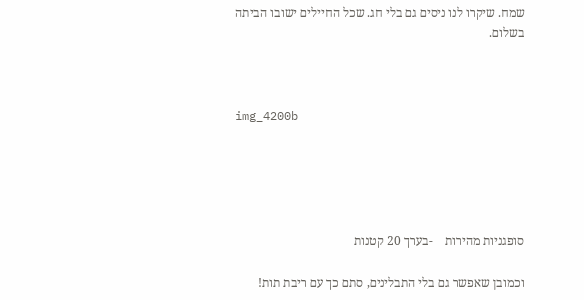שמח. שיקרו לנו ניסים גם בלי חג. שכל החיילים ישובו הביתה בשלום.



img_4200b





סופגניות מהירות    -בערך 20 קטנות

וכמובן שאפשר גם בלי התבלינים, סתם כך עם ריבת תות!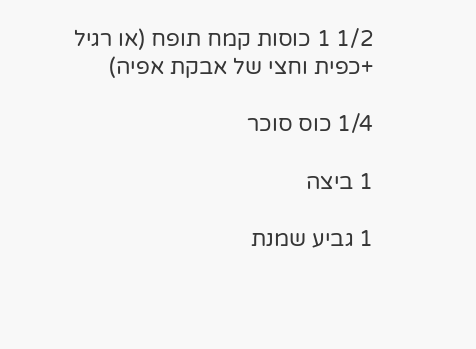1/2 1 כוסות קמח תופח (או רגיל +כפית וחצי של אבקת אפיה)

1/4 כוס סוכר

1 ביצה

1 גביע שמנת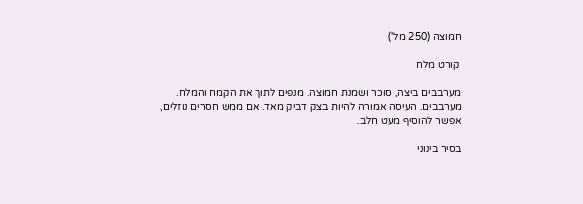חמוצה (250 מל')

 קורט מלח

מערבבים ביצה, סוכר ושמנת חמוצה. מנפים לתוך את הקמח והמלח. מערבבים. העיסה אמורה להיות בצק דביק מאד. אם ממש חסרים נוזלים, אפשר להוסיף מעט חלב.

בסיר בינוני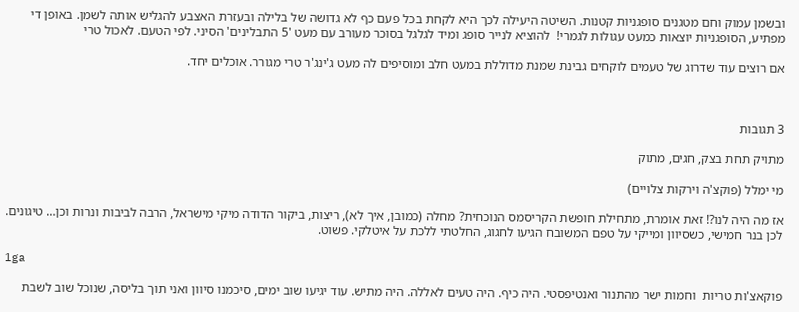ובשמן עמוק וחם מטגנים סופגניות קטנות. השיטה היעילה לכך היא לקחת בכל פעם כף לא גדושה של בלילה ובעזרת האצבע להגליש אותה לשמן. באופן די מפתיע, הסופגניות יוצאות כמעט עגולות לגמרי!  להוציא לנייר סופג ומיד לגלגל בסוכר מעורב עם מעט '5 התבלינים' הסיני. לפי הטעם. לאכול טרי

אם רוצים עוד שדרוג של טעמים לוקחים גבינת שמנת מדוללת במעט חלב ומוסיפים לה מעט ג'ינג'ר טרי מגורר. אוכלים יחד.



3 תגובות

מתויק תחת בצק, חגים, מתוק

מי ימלל (פוקצ'ה וירקות צלויים)

אז מה היה לנו?! זאת אומרת, מתחילת חופשת הקריסמס הנוכחית? מחלה (כמובן, איך לא), ריצות, ביקור הדודה מיקי מישראל, הרבה לביבות ונרות וכן… טיגונים. לכן בנר חמישי, כשסיוון ומייקי על טפם המשובח הגיעו לחגוג, החלטתי ללכת על איטלקי. פשוט.

1ga

פוקאצ'ות טריות  וחמות ישר מהתנור ואנטיפסטי. היה כיף. היה טעים לאללה. היה מתיש. עוד יגיעו שוב ימים, סיכמנו סיוון ואני תוך בליסה, שנוכל שוב לשבת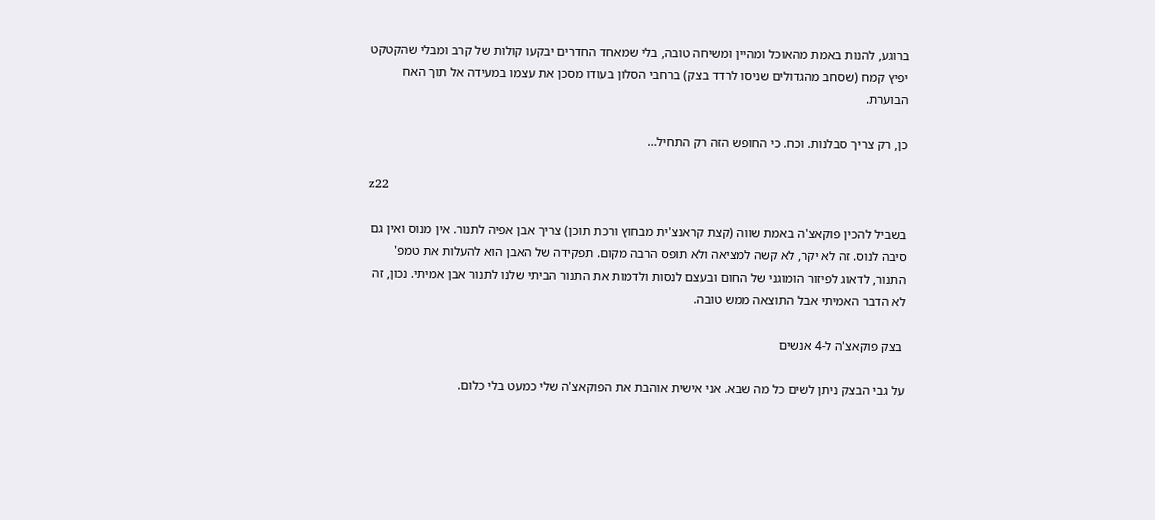ברוגע, להנות באמת מהאוכל ומהיין ומשיחה טובה, בלי שמאחד החדרים יבקעו קולות של קרב ומבלי שהקטקט יפיץ קמח (שסחב מהגדולים שניסו לרדד בצק) ברחבי הסלון בעודו מסכן את עצמו במעידה אל תוך האח הבוערת.

כן, רק צריך סבלנות. וכח. כי החופש הזה רק התחיל…

z22

בשביל להכין פוקאצ'ה באמת שווה (קצת קראנצ'ית מבחוץ ורכת תוכן) צריך אבן אפיה לתנור. אין מנוס ואין גם סיבה לנוס. זה לא יקר, לא קשה למציאה ולא תופס הרבה מקום. תפקידה של האבן הוא להעלות את טמפ' התנור, לדאוג לפיזור הומוגני של החום ובעצם לנסות ולדמות את התנור הביתי שלנו לתנור אבן אמיתי. נכון, זה לא הדבר האמיתי אבל התוצאה ממש טובה.

 בצק פוקאצ'ה ל-4 אנשים

על גבי הבצק ניתן לשים כל מה שבא. אני אישית אוהבת את הפוקאצ'ה שלי כמעט בלי כלום.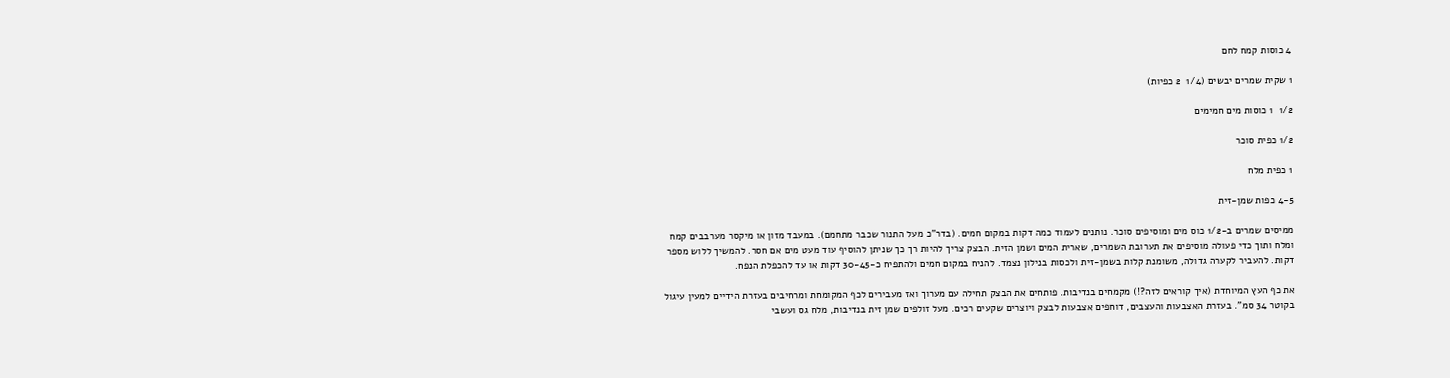4 כוסות קמח לחם

1 שקית שמרים יבשים (1/4  2 כפיות)

1/2  1 כוסות מים חמימים

1/2 כפית סוכר

1 כפית מלח

4-5 כפות שמן-זית

ממיסים שמרים ב-1/2 כוס מים ומוסיפים סוכר. נותנים לעמוד כמה דקות במקום חמים. (בדר"כ מעל התנור שכבר מתחמם). במעבד מזון או מיקסר מערבבים קמח ומלח ותוך כדי פעולה מוסיפים את תערובת השמרים, שארית המים ושמן הזית. הבצק צריך להיות רך כך שניתן להוסיף עוד מעט מים אם חסר. להמשיך ללוש מספר דקות. להעביר לקערה גדולה, משומנת קלות בשמן-זית ולכסות בנילון נצמד. להניח במקום חמים ולהתפיח כ-30-45 דקות או עד להכפלת הנפח.

את כף העץ המיוחדת (איך קוראים לזה?!) מקמחים בנדיבות. פותחים את הבצק תחילה עם מערוך ואז מעבירים לכף המקומחת ומרחיבים בעזרת הידיים למעין עיגול בקוטר 34 סמ". בעזרת האצבעות והעצבים, דוחפים אצבעות לבצק ויוצרים שקעים רכים. מעל זולפים שמן זית בנדיבות, מלח גס ועשבי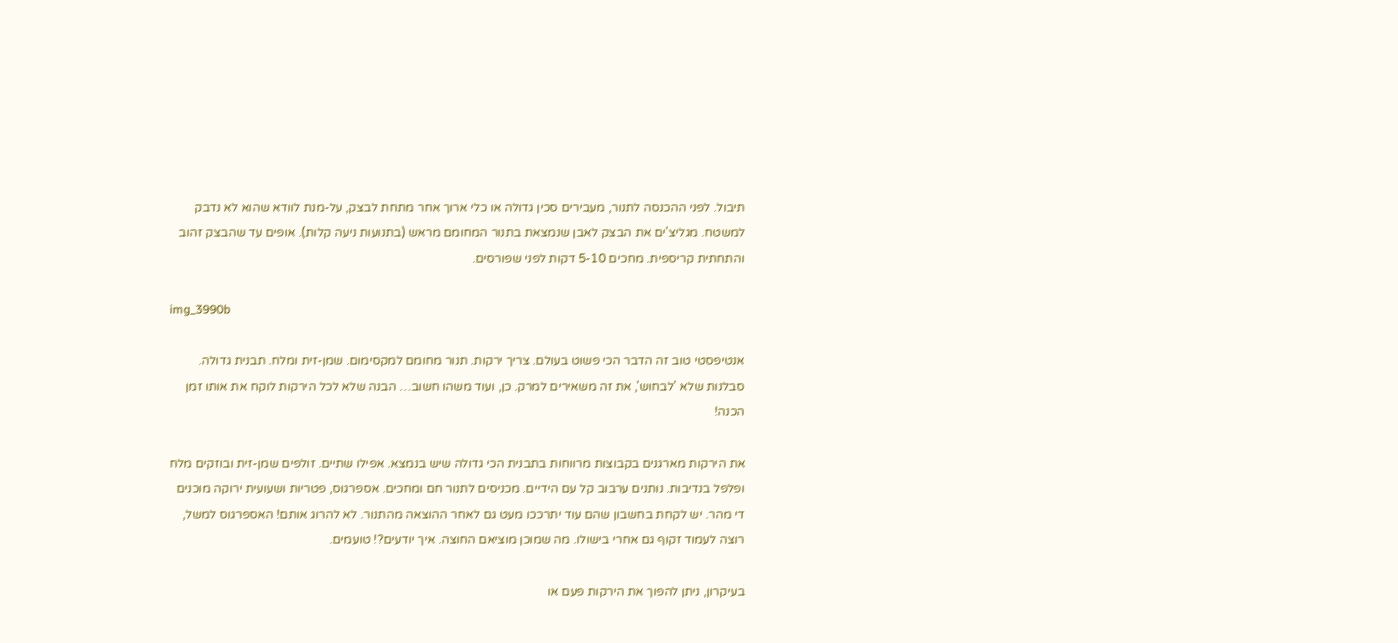תיבול. לפני ההכנסה לתנור, מעבירים סכין גדולה או כלי ארוך אחר מתחת לבצק, על-מנת לוודא שהוא לא נדבק למשטח. מגליצ'ים את הבצק לאבן שנמצאת בתנור המחומם מראש (בתנועות ניעה קלות). אופים עד שהבצק זהוב והתחתית קריספית. מחכים 5-10 דקות לפני שפורסים.

img_3990b

אנטיפסטי טוב זה הדבר הכי פשוט בעולם. צריך ירקות. תנור מחומם למקסימום. שמן-זית ומלח. תבנית גדולה. סבלנות שלא 'לבחוש', את זה משאירים למרק. כן, ועוד משהו חשוב… הבנה שלא לכל הירקות לוקח את אותו זמן הכנה!

את הירקות מארגנים בקבוצות מרווחות בתבנית הכי גדולה שיש בנמצא. אפילו שתיים. זולפים שמן-זית ובוזקים מלח ופלפל בנדיבות. נותנים ערבוב קל עם הידיים. מכניסים לתנור חם ומחכים. אספרגוס, פטריות ושעועית ירוקה מוכנים די מהר. יש לקחת בחשבון שהם עוד יתרככו מעט גם לאחר ההוצאה מהתנור. לא להרוג אותם! האספרגוס למשל, רוצה לעמוד זקוף גם אחרי בישולו. מה שמוכן מוציאם החוצה. איך יודעים?! טועמים.

בעיקרון, ניתן להפוך את הירקות פעם או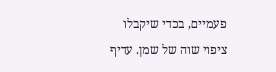פעמיים, בכדי שיקבלו ציפוי שוה של שמן. עדיף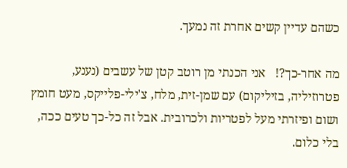כשהם עדיין קשים אחרת זה נמעך.

מה אחר-כך?!   אני הכנתי מן רוטב קטן של עשבים (נענע, פטרוזיליה, בזיליקום) עם שמן-זית, מלח, צ'ילי-פלייקס, מעט חומץ ושום ופיזרתי מעל לפטריות ולכרובית. אבל זה כל-כך טעים ככה, בלי כלום.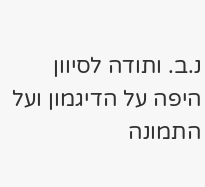נ.ב. ותודה לסיוון היפה על הדיגמון ועל התמונה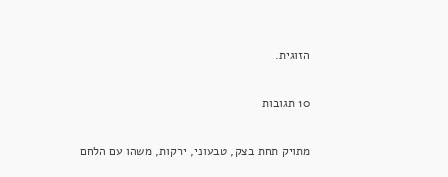הזוגית.

10 תגובות

מתויק תחת בצק, טבעוני, ירקות, משהו עם הלחם